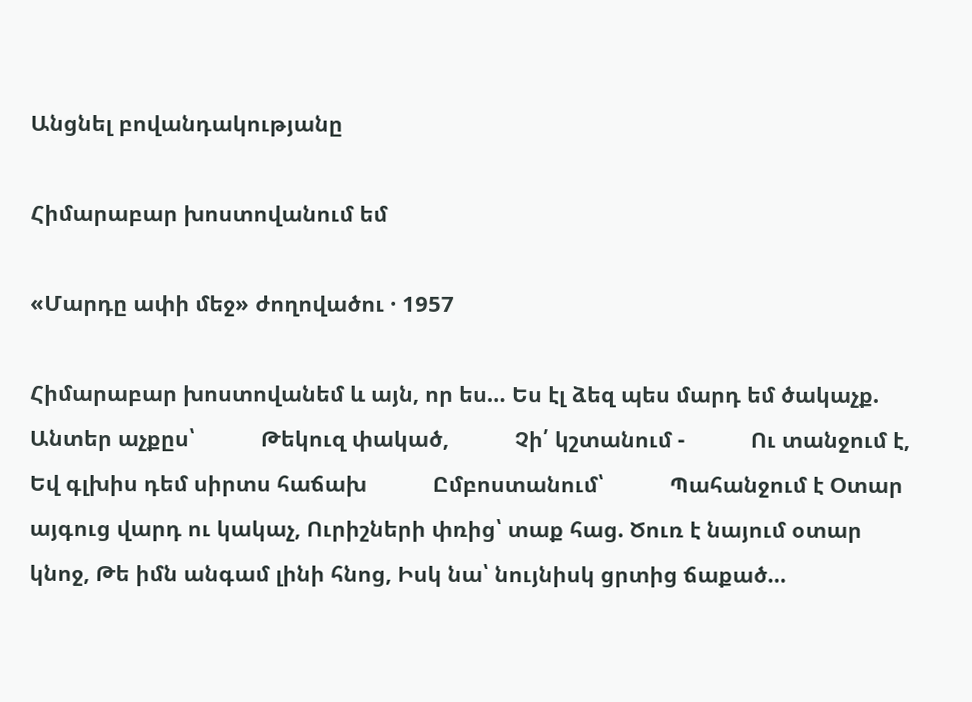Անցնել բովանդակությանը

Հիմարաբար խոստովանում եմ

«Մարդը ափի մեջ» ժողովածու · 1957

Հիմարաբար խոստովանեմ և այն, որ ես… Ես էլ ձեզ պես մարդ եմ ծակաչք.           Անտեր աչքըս՝           Թեկուզ փակած,           Չի՛ կշտանում -           Ու տանջում է,           Եվ գլխիս դեմ սիրտս հաճախ           Ըմբոստանում՝           Պահանջում է Օտար այգուց վարդ ու կակաչ, Ուրիշների փռից՝ տաք հաց. Ծուռ է նայում օտար կնոջ, Թե իմն անգամ լինի հնոց, Իսկ նա՝ նույնիսկ ցրտից ճաքած…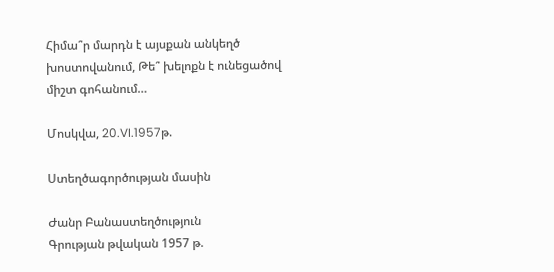Հիմա՞ր մարդն է այսքան անկեղծ խոստովանում, Թե՞ խելոքն է ունեցածով միշտ գոհանում…

Մոսկվա, 20.VI.1957թ.

Ստեղծագործության մասին

Ժանր Բանաստեղծություն
Գրության թվական 1957 թ.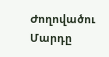Ժողովածու Մարդը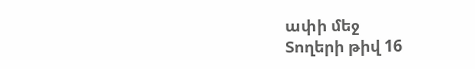ափի մեջ
Տողերի թիվ 16